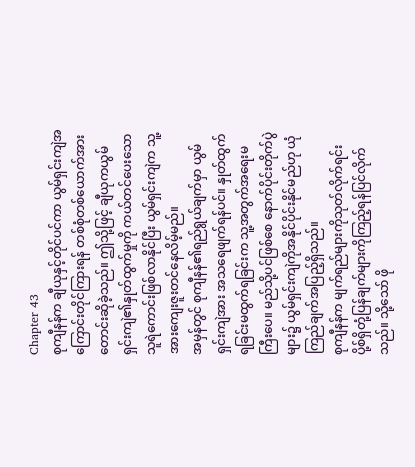Chapter 43
စုကျီနန်က ချီယုနှင့်တိုင်ပင်ကာ ယွမ်ရှင်းကျဲအကြောင်းတိုင်ကြားရန် တစ်စုံတစ်ယောက်အားတောင်းဆိုခဲ့သည်။ ဤသို့ဖြင့် ချီယုကယွမ်ရှင်းကျဲ၏နှုတ်ထွက်မှုကို ကယ်တင်ပေးသောသူရဲကောင်းဖြစ်လာနိုင်ပြီး ယွမ်ရှင်းကျဲက သူ့အားကျေးဇူးတင်နေလိမ့်မည်။
အမှန်တွင် စုကျီနန်၏ရည်ရွယ်ချက်မှာ ယွမ်ရှင်းကျဲအား အသရေဖျက်ရန်ပင်။ နှုတ်ထွက်ရခြင်းမထွက်ရခြင်းက သူ့အတွက်အရေးမကြီးပေ။ မည်သို့ပင်ဖြစ်စေ နောက်ပိုင်းတိုက်ပွဲများ၌ ယွမ်ရှင်းကျဲကိုအနိုင်ပိုင်းနိုင်မည်ဟု ယုံကြည်ချက်အပြည့်ရှိသည်။
စုကျီနန်က မျက်ရည်များကိုသုတ်လိုက်ရင်း ပို့စ်ရှိတုံ့ပြန်ချက်များကိုကြည့်ရန်ပြင်လိုက်သည်။ သို့သော် ဖို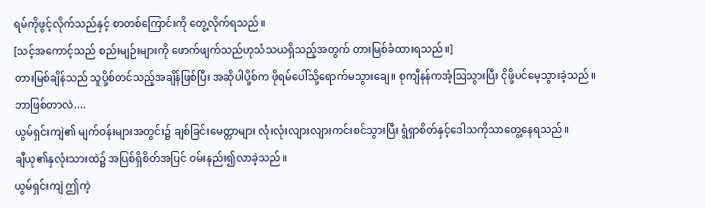ရမ်ကိုဖွင့်လိုက်သည်နှင့် စာတစ်ကြောင်းကို တွေ့လိုက်ရသည်။
[သင့်အကောင့်သည် စည်းမျဉ်းများကို ဖောက်ဖျက်သည်ဟုသံသယရှိသည့်အတွက် တားမြစ်ခံထားရသည်။]
တားမြစ်ချိန်သည် သူပို့စ်တင်သည့်အချိန်ဖြစ်ပြီး အဆိုပါပို့စ်က ဖိုရမ်ပေါ်သို့ရောက်မသွားချေ။ စုကျီနန်ကအံ့ဩသွားပြီး ငိုဖို့ပင်မေ့သွားခဲ့သည်။
ဘာဖြစ်တာလဲ....
ယွမ်ရှင်းကျဲ၏ မျက်ဝန်းများအတွင်း၌ ချစ်ခြင်းမေတ္တာများ လုံးလုံးလျားလျားကင်းစင်သွားပြီး ရွံရှာစိတ်နှင့်ဒေါသကိုသာတွေ့နေရသည်။
ချီယု၏နှလုံးသားထဲ၌ အပြစ်ရှိစိတ်အပြင် ဝမ်းနည်း၍လာခဲ့သည်။
ယွမ်ရှင်းကျဲ ဤကဲ့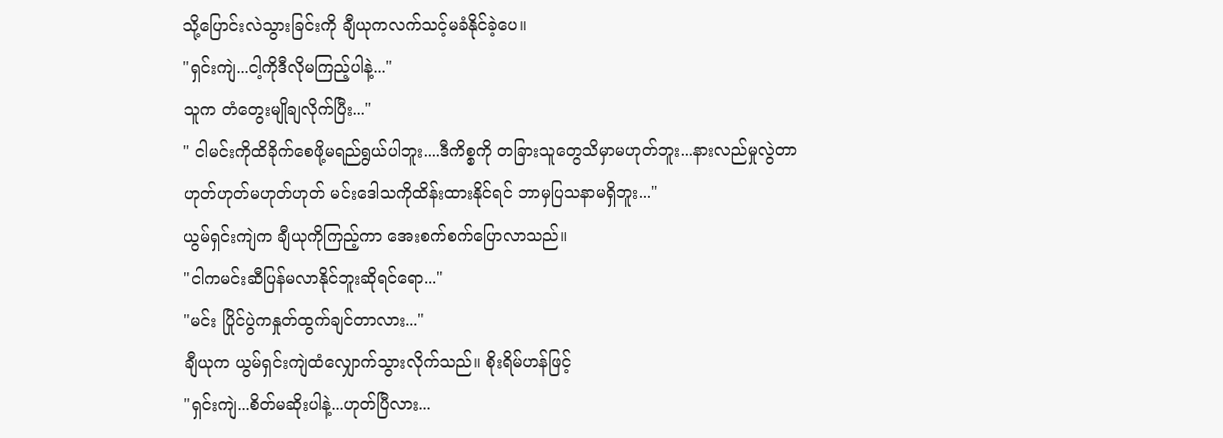သို့ပြောင်းလဲသွားခြင်းကို ချီယုကလက်သင့်မခံနိုင်ခဲ့ပေ။
"ရှင်းကျဲ...ငါ့ကိုဒီလိုမကြည့်ပါနဲ့..."
သူက တံတွေးမျိုချလိုက်ပြီး..."
" ငါမင်းကိုထိခိုက်စေဖို့မရည်ရွယ်ပါဘူး....ဒီကိစ္စကို တခြားသူတွေသိမှာမဟုတ်ဘူး...နားလည်မှုလွဲတာဟုတ်ဟုတ်မဟုတ်ဟုတ် မင်းဒေါသကိုထိန်းထားနိုင်ရင် ဘာမှပြသနာမရှိဘူး..."
ယွမ်ရှင်းကျဲက ချီယုကိုကြည့်ကာ အေးစက်စက်ပြောလာသည်။
"ငါကမင်းဆီပြန်မလာနိုင်ဘူးဆိုရင်ရော..."
"မင်း ပြိုင်ပွဲကနှုတ်ထွက်ချင်တာလား..."
ချီယုက ယွမ်ရှင်းကျဲထံလျှောက်သွားလိုက်သည်။ စိုးရိမ်ဟန်ဖြင့်
"ရှင်းကျဲ...စိတ်မဆိုးပါနဲ့...ဟုတ်ပြီလား...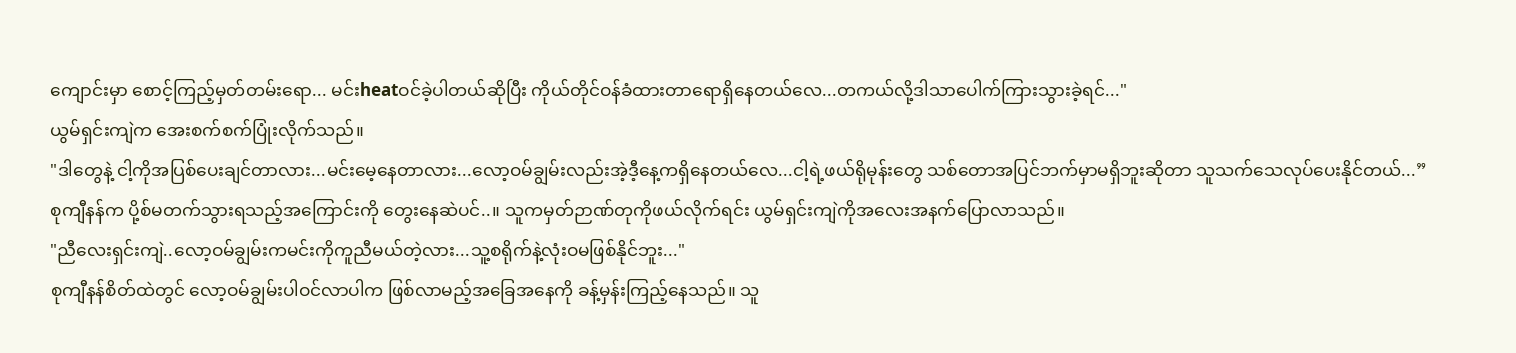ကျောင်းမှာ စောင့်ကြည့်မှတ်တမ်းရော... မင်းheatဝင်ခဲ့ပါတယ်ဆိုပြီး ကိုယ်တိုင်ဝန်ခံထားတာရောရှိနေတယ်လေ...တကယ်လို့ဒါသာပေါက်ကြားသွားခဲ့ရင်..."
ယွမ်ရှင်းကျဲက အေးစက်စက်ပြုံးလိုက်သည်။
"ဒါတွေနဲ့ ငါ့ကိုအပြစ်ပေးချင်တာလား...မင်းမေ့နေတာလား...လော့ဝမ်ချွမ်းလည်းအဲ့ဒီ့နေ့ကရှိနေတယ်လေ...ငါ့ရဲ့ဖယ်ရိုမုန်းတွေ သစ်တောအပြင်ဘက်မှာမရှိဘူးဆိုတာ သူသက်သေလုပ်ပေးနိုင်တယ်...”
စုကျီနန်က ပို့စ်မတက်သွားရသည့်အကြောင်းကို တွေးနေဆဲပင်..။ သူကမှတ်ဉာဏ်တုကိုဖယ်လိုက်ရင်း ယွမ်ရှင်းကျဲကိုအလေးအနက်ပြောလာသည်။
"ညီလေးရှင်းကျဲ..လော့ဝမ်ချွမ်းကမင်းကိုကူညီမယ်တဲ့လား...သူ့စရိုက်နဲ့လုံးဝမဖြစ်နိုင်ဘူး..."
စုကျီနန်စိတ်ထဲတွင် လော့ဝမ်ချွမ်းပါဝင်လာပါက ဖြစ်လာမည့်အခြေအနေကို ခန့်မှန်းကြည့်နေသည်။ သူ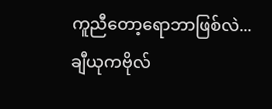ကူညီတော့ရောဘာဖြစ်လဲ...ချီယုကဗိုလ်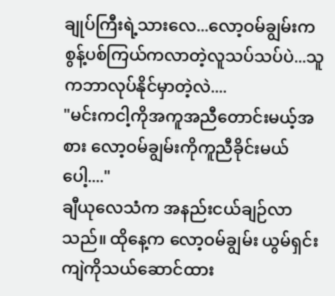ချုပ်ကြီးရဲ့သားလေ...လော့ဝမ်ချွမ်းက စွန့်ပစ်ကြယ်ကလာတဲ့လူသပ်သပ်ပဲ...သူကဘာလုပ်နိုင်မှာတဲ့လဲ....
"မင်းကငါ့ကိုအကူအညီတောင်းမယ့်အစား လော့ဝမ်ချွမ်းကိုကူညီခိုင်းမယ်ပေါ့...."
ချီယုလေသံက အနည်းငယ်ချဉ်လာသည်။ ထိုနေ့က လော့ဝမ်ချွမ်း ယွမ်ရှင်းကျဲကိုသယ်ဆောင်ထား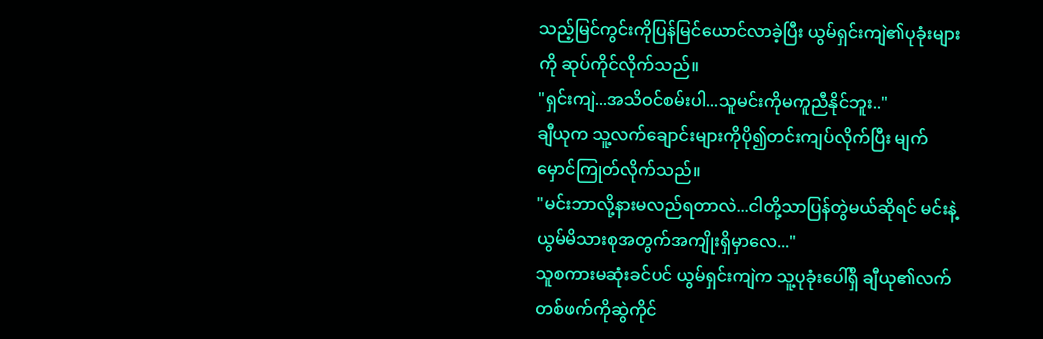သည့်မြင်ကွင်းကိုပြန်မြင်ယောင်လာခဲ့ပြီး ယွမ်ရှင်းကျဲ၏ပုခုံးများကို ဆုပ်ကိုင်လိုက်သည်။
"ရှင်းကျဲ...အသိဝင်စမ်းပါ...သူမင်းကိုမကူညီနိုင်ဘူး.."
ချီယုက သူ့လက်ချောင်းများကိုပို၍တင်းကျပ်လိုက်ပြီး မျက်မှောင်ကြုတ်လိုက်သည်။
"မင်းဘာလို့နားမလည်ရတာလဲ...ငါတို့သာပြန်တွဲမယ်ဆိုရင် မင်းနဲ့ယွမ်မိသားစုအတွက်အကျိုးရှိမှာလေ..."
သူစကားမဆုံးခင်ပင် ယွမ်ရှင်းကျဲက သူ့ပုခုံးပေါ်ရှိ ချီယု၏လက်တစ်ဖက်ကိုဆွဲကိုင်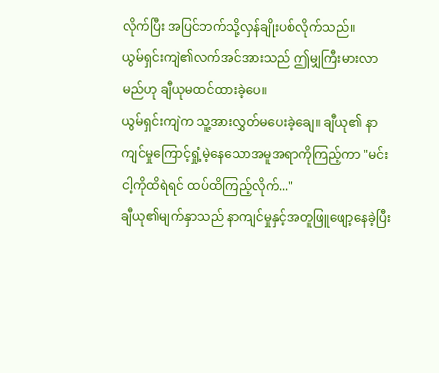လိုက်ပြီး အပြင်ဘက်သို့လှန်ချိုးပစ်လိုက်သည်။
ယွမ်ရှင်းကျဲ၏လက်အင်အားသည် ဤမျှကြီးမားလာမည်ဟု ချီယုမထင်ထားခဲ့ပေ။
ယွမ်ရှင်းကျဲက သူ့အားလွှတ်မပေးခဲ့ချေ။ ချီယု၏ နာကျင်မှုကြောင့်ရှုံ့မဲ့နေသောအမူအရာကိုကြည့်ကာ "မင်းငါ့ကိုထိရဲရင် ထပ်ထိကြည့်လိုက်..."
ချီယု၏မျက်နှာသည် နာကျင်မှုနှင့်အတူဖြူဖျော့နေခဲ့ပြီး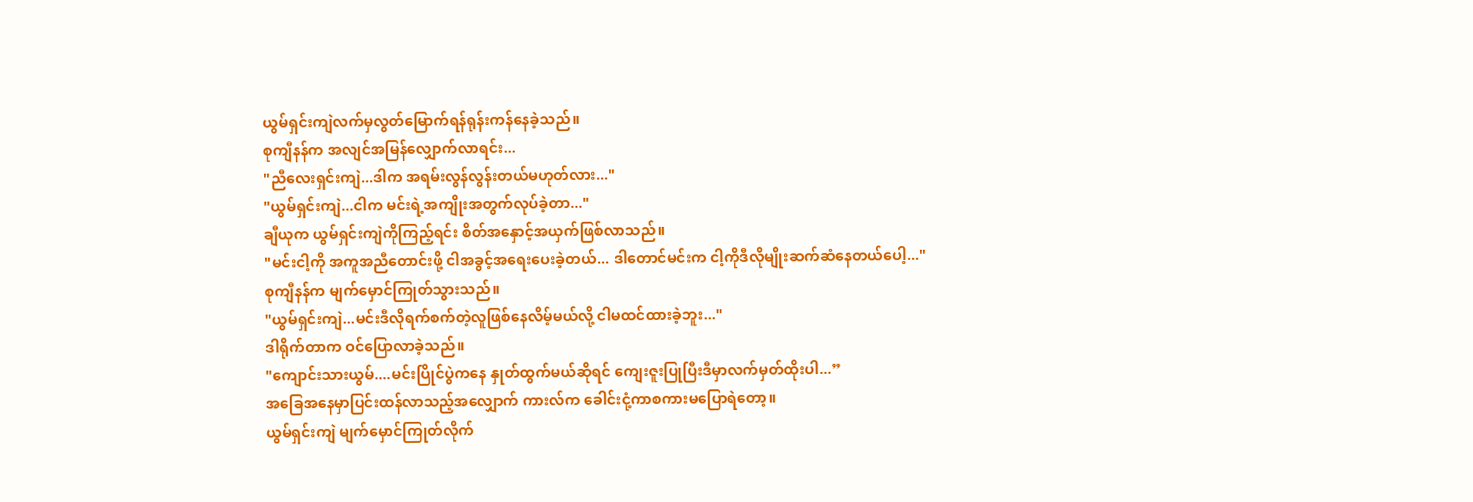ယွမ်ရှင်းကျဲလက်မှလွတ်မြောက်ရန်ရုန်းကန်နေခဲ့သည်။
စုကျီနန်က အလျင်အမြန်လျှောက်လာရင်း...
"ညီလေးရှင်းကျဲ...ဒါက အရမ်းလွန်လွန်းတယ်မဟုတ်လား..."
"ယွမ်ရှင်းကျဲ...ငါက မင်းရဲ့အကျိုးအတွက်လုပ်ခဲ့တာ..."
ချီယုက ယွမ်ရှင်းကျဲကိုကြည့်ရင်း စိတ်အနှောင့်အယှက်ဖြစ်လာသည်။
"မင်းငါ့ကို အကူအညီတောင်းဖို့ ငါအခွင့်အရေးပေးခဲ့တယ်... ဒါတောင်မင်းက ငါ့ကိုဒီလိုမျိုးဆက်ဆံနေတယ်ပေါ့..."
စုကျီနန်က မျက်မှောင်ကြုတ်သွားသည်။
"ယွမ်ရှင်းကျဲ...မင်းဒီလိုရက်စက်တဲ့လူဖြစ်နေလိမ့်မယ်လို့ ငါမထင်ထားခဲ့ဘူး..."
ဒါရိုက်တာက ဝင်ပြောလာခဲ့သည်။
"ကျောင်းသားယွမ်....မင်းပြိုင်ပွဲကနေ နှုတ်ထွက်မယ်ဆိုရင် ကျေးဇူးပြုပြီးဒီမှာလက်မှတ်ထိုးပါ...”
အခြေအနေမှာပြင်းထန်လာသည့်အလျှောက် ကားလ်က ခေါင်းငုံ့ကာစကားမပြောရဲတော့။
ယွမ်ရှင်းကျဲ မျက်မှောင်ကြုတ်လိုက်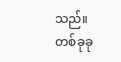သည်။ တစ်ခုခု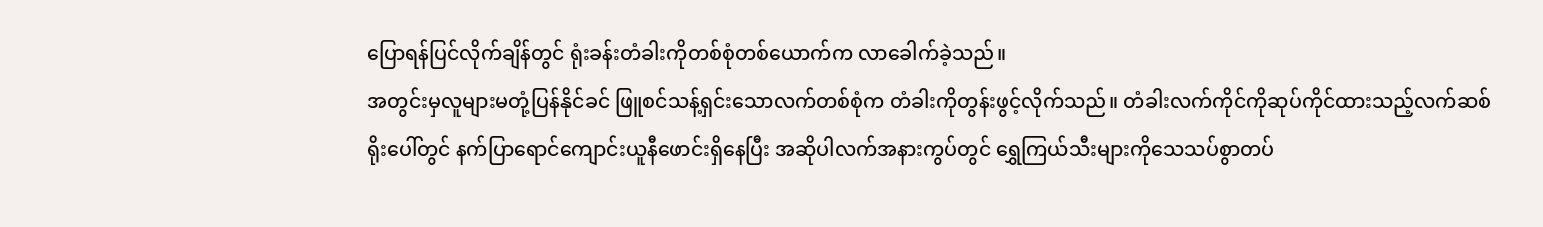ပြောရန်ပြင်လိုက်ချိန်တွင် ရုံးခန်းတံခါးကိုတစ်စုံတစ်ယောက်က လာခေါက်ခဲ့သည်။
အတွင်းမှလူများမတုံ့ပြန်နိုင်ခင် ဖြူစင်သန့်ရှင်းသောလက်တစ်စုံက တံခါးကိုတွန်းဖွင့်လိုက်သည်။ တံခါးလက်ကိုင်ကိုဆုပ်ကိုင်ထားသည့်လက်ဆစ်ရိုးပေါ်တွင် နက်ပြာရောင်ကျောင်းယူနီဖောင်းရှိနေပြီး အဆိုပါလက်အနားကွပ်တွင် ရွှေကြယ်သီးများကိုသေသပ်စွာတပ်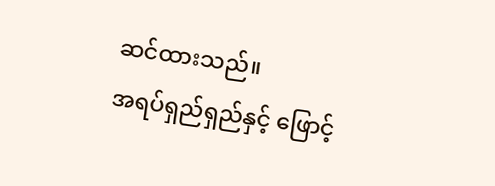ဆင်ထားသည်။
အရပ်ရှည်ရှည်နှင့် ဖြောင့်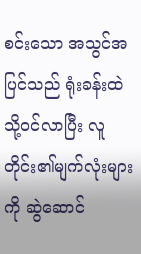စင်းသော အသွင်အပြင်သည် ရုံးခန်းထဲသို့ဝင်လာပြီး လူတိုင်း၏မျက်လုံးများကို ဆွဲဆောင်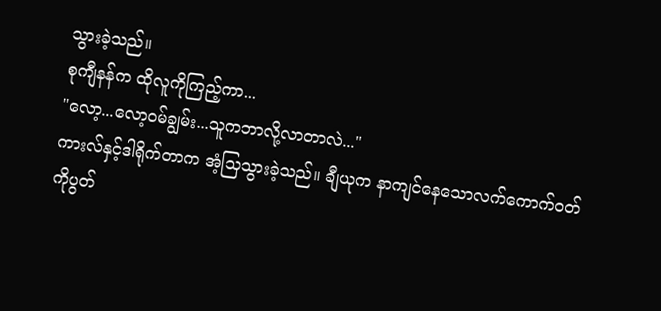သွားခဲ့သည်။
စုကျီနန်က ထိုလူကိုကြည့်ကာ...
"လော့...လော့ဝမ်ချွမ်း...သူကဘာလို့လာတာလဲ..."
ကားလ်နှင့်ဒါရိုက်တာက အံ့သြသွားခဲ့သည်။ ချီယုက နာကျင်နေသောလက်ကောက်ဝတ်ကိုပွတ်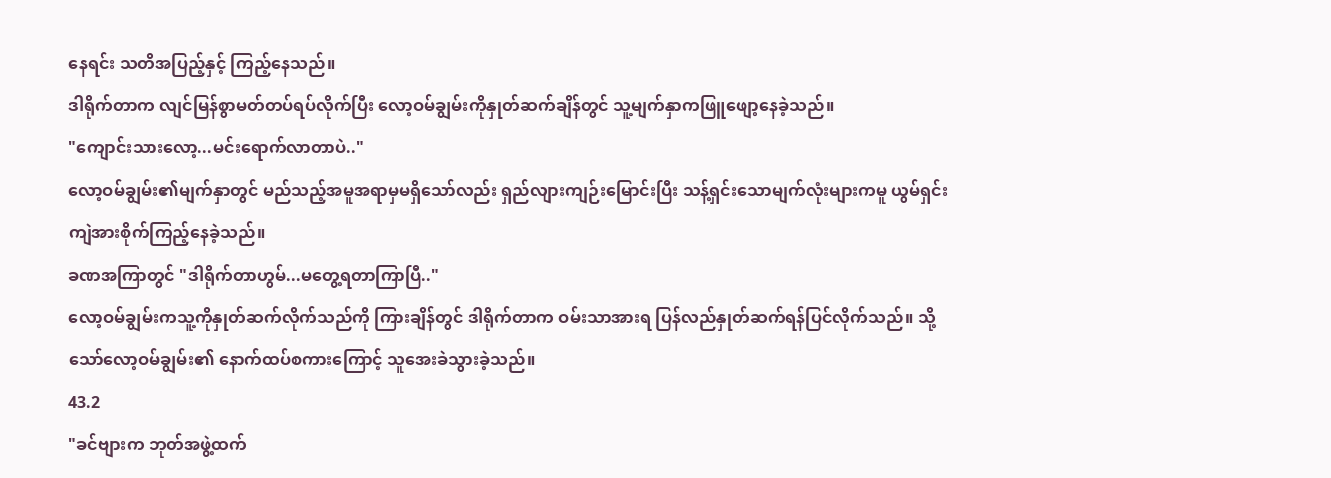နေရင်း သတိအပြည့်နှင့် ကြည့်နေသည်။
ဒါရိုက်တာက လျင်မြန်စွာမတ်တပ်ရပ်လိုက်ပြီး လော့ဝမ်ချွမ်းကိုနှုတ်ဆက်ချိန်တွင် သူ့မျက်နှာကဖြူဖျော့နေခဲ့သည်။
"ကျောင်းသားလော့...မင်းရောက်လာတာပဲ.."
လော့ဝမ်ချွမ်း၏မျက်နှာတွင် မည်သည့်အမူအရာမှမရှိသော်လည်း ရှည်လျားကျဉ်းမြောင်းပြီး သန့်ရှင်းသောမျက်လုံးများကမူ ယွမ်ရှင်းကျဲအားစိုက်ကြည့်နေခဲ့သည်။
ခဏအကြာတွင် "ဒါရိုက်တာဟွမ်...မတွေ့ရတာကြာပြီ.."
လော့ဝမ်ချွမ်းကသူ့ကိုနှုတ်ဆက်လိုက်သည်ကို ကြားချိန်တွင် ဒါရိုက်တာက ဝမ်းသာအားရ ပြန်လည်နှုတ်ဆက်ရန်ပြင်လိုက်သည်။ သို့သော်လော့ဝမ်ချွမ်း၏ နောက်ထပ်စကားကြောင့် သူအေးခဲသွားခဲ့သည်။
43.2
"ခင်ဗျားက ဘုတ်အဖွဲ့ထက်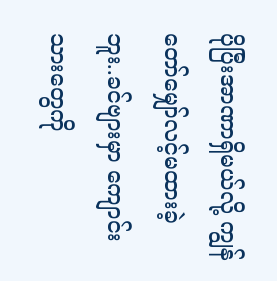ပိုပြီးအာဏာရှိမယ်လို့ ကျွန်တော်မျှော်လင့်မထားခဲ့ဘူး..ခင်ဗျားမှာ ကျောင်းသားတွေကို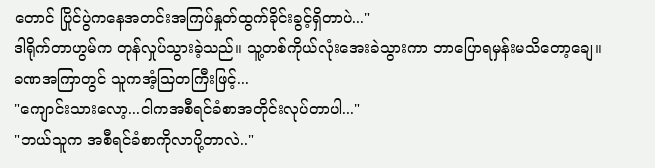တောင် ပြိုင်ပွဲကနေအတင်းအကြပ်နှုတ်ထွက်ခိုင်းခွင့်ရှိတာပဲ..."
ဒါရိုက်တာဟွမ်က တုန်လှုပ်သွားခဲ့သည်။ သူ့တစ်ကိုယ်လုံးအေးခဲသွားကာ ဘာပြောရမှန်းမသိတော့ချေ။
ခဏအကြာတွင် သူကအံ့သြတကြီးဖြင့်...
"ကျောင်းသားလော့...ငါကအစီရင်ခံစာအတိုင်းလုပ်တာပါ..."
"ဘယ်သူက အစီရင်ခံစာကိုလာပို့တာလဲ.."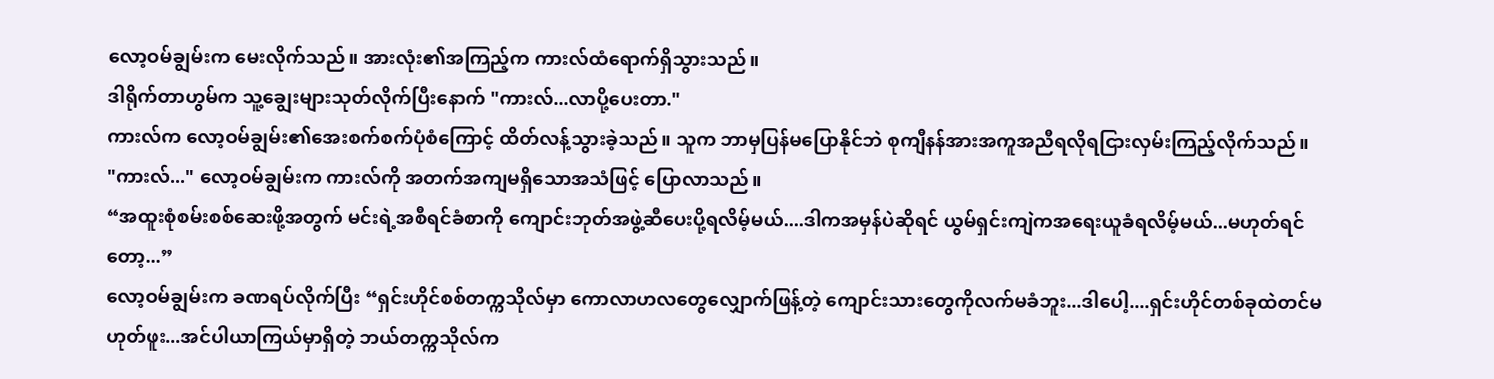လော့ဝမ်ချွမ်းက မေးလိုက်သည်။ အားလုံး၏အကြည့်က ကားလ်ထံရောက်ရှိသွားသည်။
ဒါရိုက်တာဟွမ်က သူ့ချွေးများသုတ်လိုက်ပြီးနောက် "ကားလ်...လာပို့ပေးတာ."
ကားလ်က လော့ဝမ်ချွမ်း၏အေးစက်စက်ပုံစံကြောင့် ထိတ်လန့်သွားခဲ့သည်။ သူက ဘာမှပြန်မပြောနိုင်ဘဲ စုကျီနန်အားအကူအညီရလိုရငြားလှမ်းကြည့်လိုက်သည်။
"ကားလ်..." လော့ဝမ်ချွမ်းက ကားလ်ကို အတက်အကျမရှိသောအသံဖြင့် ပြောလာသည်။
“အထူးစုံစမ်းစစ်ဆေးဖို့အတွက် မင်းရဲ့အစီရင်ခံစာကို ကျောင်းဘုတ်အဖွဲ့ဆီပေးပို့ရလိမ့်မယ်....ဒါကအမှန်ပဲဆိုရင် ယွမ်ရှင်းကျဲကအရေးယူခံရလိမ့်မယ်...မဟုတ်ရင်တော့...”
လော့ဝမ်ချွမ်းက ခဏရပ်လိုက်ပြီး “ရှင်းဟိုင်စစ်တက္ကသိုလ်မှာ ကောလာဟလတွေလျှောက်ဖြန့်တဲ့ ကျောင်းသားတွေကိုလက်မခံဘူး...ဒါပေါ့....ရှင်းဟိုင်တစ်ခုထဲတင်မဟုတ်ဖူး...အင်ပါယာကြယ်မှာရှိတဲ့ ဘယ်တက္ကသိုလ်က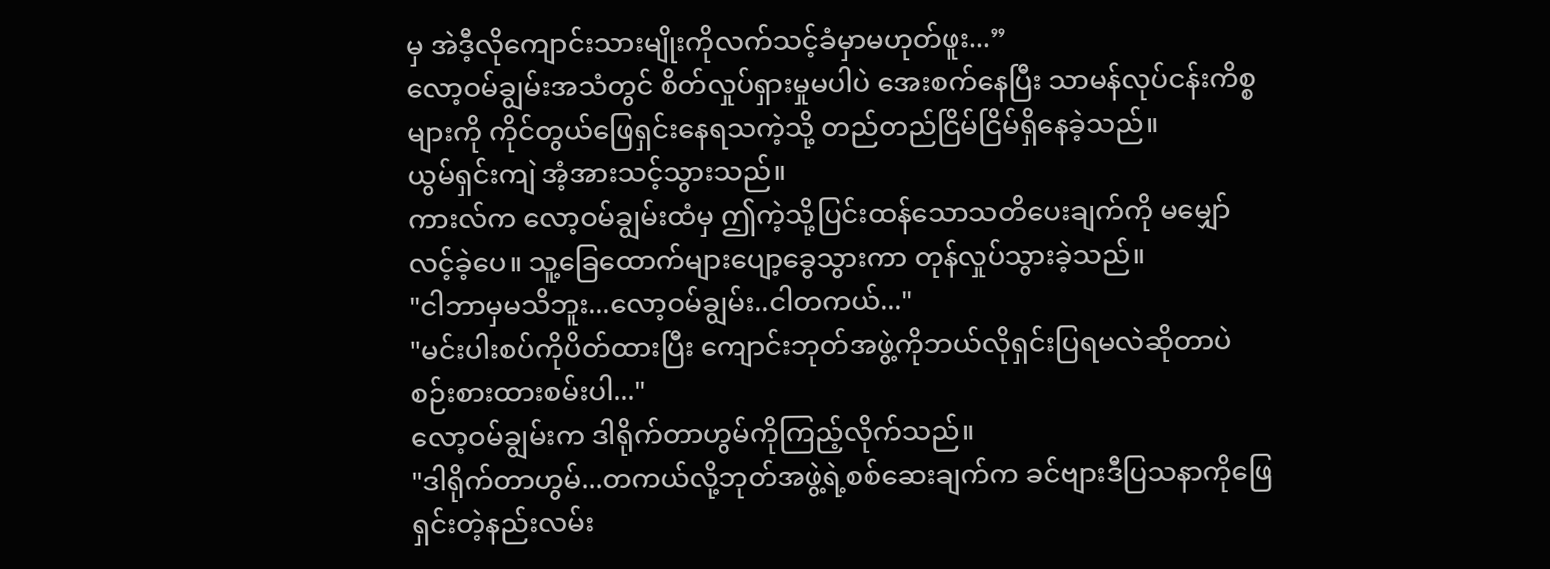မှ အဲဒီ့လိုကျောင်းသားမျိုးကိုလက်သင့်ခံမှာမဟုတ်ဖူး...”
လော့ဝမ်ချွမ်းအသံတွင် စိတ်လှုပ်ရှားမှုမပါပဲ အေးစက်နေပြီး သာမန်လုပ်ငန်းကိစ္စများကို ကိုင်တွယ်ဖြေရှင်းနေရသကဲ့သို့ တည်တည်ငြိမ်ငြိမ်ရှိနေခဲ့သည်။
ယွမ်ရှင်းကျဲ အံ့အားသင့်သွားသည်။
ကားလ်က လော့ဝမ်ချွမ်းထံမှ ဤကဲ့သို့ပြင်းထန်သောသတိပေးချက်ကို မမျှော်လင့်ခဲ့ပေ။ သူ့ခြေထောက်များပျော့ခွေသွားကာ တုန်လှုပ်သွားခဲ့သည်။
"ငါဘာမှမသိဘူး...လော့ဝမ်ချွမ်း..ငါတကယ်..."
"မင်းပါးစပ်ကိုပိတ်ထားပြီး ကျောင်းဘုတ်အဖွဲ့ကိုဘယ်လိုရှင်းပြရမလဲဆိုတာပဲ စဉ်းစားထားစမ်းပါ..."
လော့ဝမ်ချွမ်းက ဒါရိုက်တာဟွမ်ကိုကြည့်လိုက်သည်။
"ဒါရိုက်တာဟွမ်...တကယ်လို့ဘုတ်အဖွဲ့ရဲ့စစ်ဆေးချက်က ခင်ဗျားဒီပြသနာကိုဖြေရှင်းတဲ့နည်းလမ်း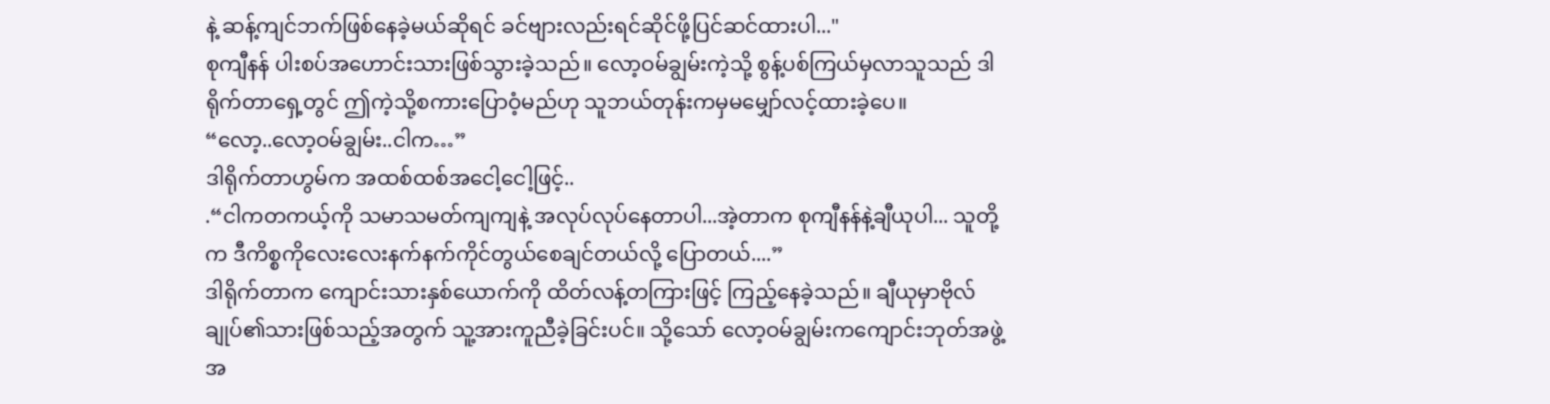နဲ့ ဆန့်ကျင်ဘက်ဖြစ်နေခဲ့မယ်ဆိုရင် ခင်ဗျားလည်းရင်ဆိုင်ဖို့ပြင်ဆင်ထားပါ..."
စုကျီနန် ပါးစပ်အဟောင်းသားဖြစ်သွားခဲ့သည်။ လော့ဝမ်ချွမ်းကဲ့သို့ စွန့်ပစ်ကြယ်မှလာသူသည် ဒါရိုက်တာရှေ့တွင် ဤကဲ့သို့စကားပြောဝံ့မည်ဟု သူဘယ်တုန်းကမှမမျှော်လင့်ထားခဲ့ပေ။
“လော့..လော့ဝမ်ချွမ်း..ငါက…”
ဒါရိုက်တာဟွမ်က အထစ်ထစ်အငေါ့ငေါ့ဖြင့်..
.“ငါကတကယ့်ကို သမာသမတ်ကျကျနဲ့ အလုပ်လုပ်နေတာပါ...အဲ့တာက စုကျီနန်နဲ့ချီယုပါ... သူတို့က ဒီကိစ္စကိုလေးလေးနက်နက်ကိုင်တွယ်စေချင်တယ်လို့ ပြောတယ်....”
ဒါရိုက်တာက ကျောင်းသားနှစ်ယောက်ကို ထိတ်လန့်တကြားဖြင့် ကြည့်နေခဲ့သည်။ ချီယုမှာဗိုလ်ချုပ်၏သားဖြစ်သည့်အတွက် သူ့အားကူညီခဲ့ခြင်းပင်။ သို့သော် လော့ဝမ်ချွမ်းကကျောင်းဘုတ်အဖွဲ့အ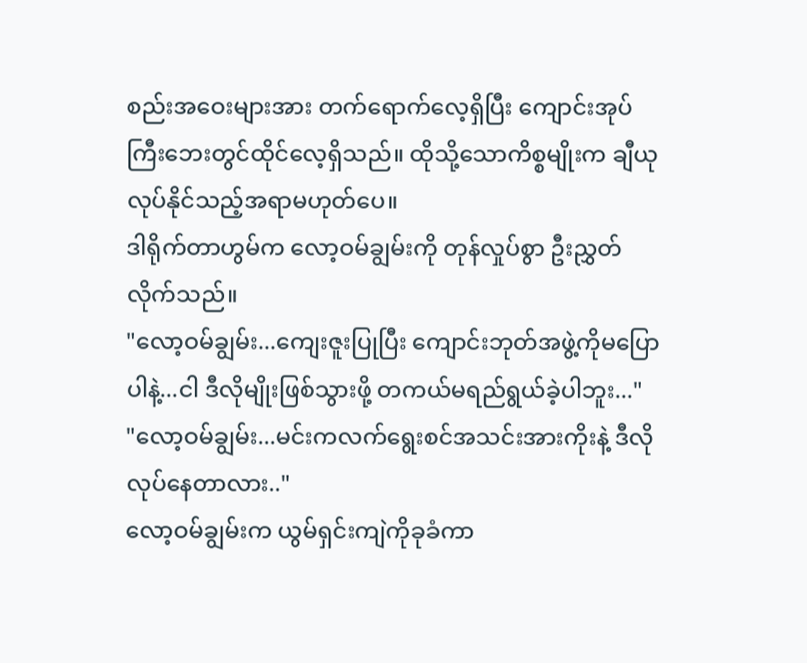စည်းအဝေးများအား တက်ရောက်လေ့ရှိပြီး ကျောင်းအုပ်ကြီးဘေးတွင်ထိုင်လေ့ရှိသည်။ ထိုသို့သောကိစ္စမျိုးက ချီယုလုပ်နိုင်သည့်အရာမဟုတ်ပေ။
ဒါရိုက်တာဟွမ်က လော့ဝမ်ချွမ်းကို တုန်လှုပ်စွာ ဦးညွှတ်လိုက်သည်။
"လော့ဝမ်ချွမ်း...ကျေးဇူးပြုပြီး ကျောင်းဘုတ်အဖွဲ့ကိုမပြောပါနဲ့...ငါ ဒီလိုမျိုးဖြစ်သွားဖို့ တကယ်မရည်ရွယ်ခဲ့ပါဘူး..."
"လော့ဝမ်ချွမ်း...မင်းကလက်ရွေးစင်အသင်းအားကိုးနဲ့ ဒီလိုလုပ်နေတာလား.."
လော့ဝမ်ချွမ်းက ယွမ်ရှင်းကျဲကိုခုခံကာ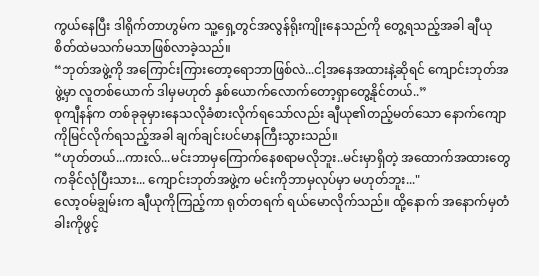ကွယ်နေပြီး ဒါရိုက်တာဟွမ်က သူ့ရှေ့တွင်အလွန်ရိုးကျိုးနေသည်ကို တွေ့ရသည့်အခါ ချီယုစိတ်ထဲမသက်မသာဖြစ်လာခဲ့သည်။
“ဘုတ်အဖွဲ့ကို အကြောင်းကြားတော့ရောဘာဖြစ်လဲ...ငါ့အနေအထားနဲ့ဆိုရင် ကျောင်းဘုတ်အဖွဲ့မှာ လူတစ်ယောက် ဒါမှမဟုတ် နှစ်ယောက်လောက်တော့ရှာတွေ့နိုင်တယ်..”
စုကျီနန်က တစ်ခုခုမှားနေသလိုခံစားလိုက်ရသော်လည်း ချီယု၏တည့်မတ်သော နောက်ကျောကိုမြင်လိုက်ရသည့်အခါ ချက်ချင်းပင်မာနကြီးသွားသည်။
“ဟုတ်တယ်...ကားလ်...မင်းဘာမှကြောက်နေစရာမလိုဘူး..မင်းမှာရှိတဲ့ အထောက်အထားတွေကခိုင်လုံပြီးသား... ကျောင်းဘုတ်အဖွဲ့က မင်းကိုဘာမှလုပ်မှာ မဟုတ်ဘူး..."
လော့ဝမ်ချွမ်းက ချီယုကိုကြည့်ကာ ရုတ်တရက် ရယ်မောလိုက်သည်။ ထို့နောက် အနောက်မှတံခါးကိုဖွင့်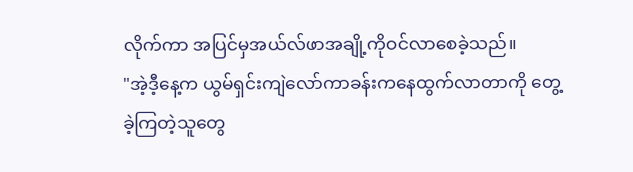လိုက်ကာ အပြင်မှအယ်လ်ဖာအချို့ကိုဝင်လာစေခဲ့သည်။
"အဲ့ဒီ့နေ့က ယွမ်ရှင်းကျဲလော်ကာခန်းကနေထွက်လာတာကို တွေ့ခဲ့ကြတဲ့သူတွေ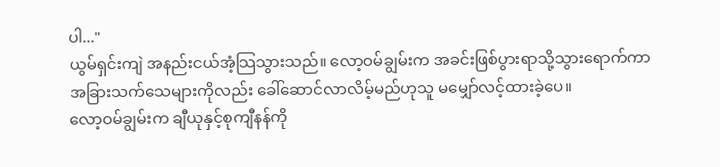ပါ..."
ယွမ်ရှင်းကျဲ အနည်းငယ်အံ့သြသွားသည်။ လော့ဝမ်ချွမ်းက အခင်းဖြစ်ပွားရာသို့သွားရောက်ကာ အခြားသက်သေများကိုလည်း ခေါ်ဆောင်လာလိမ့်မည်ဟုသူ မမျှော်လင့်ထားခဲ့ပေ။
လော့ဝမ်ချွမ်းက ချီယုနှင့်စုကျီနန်ကို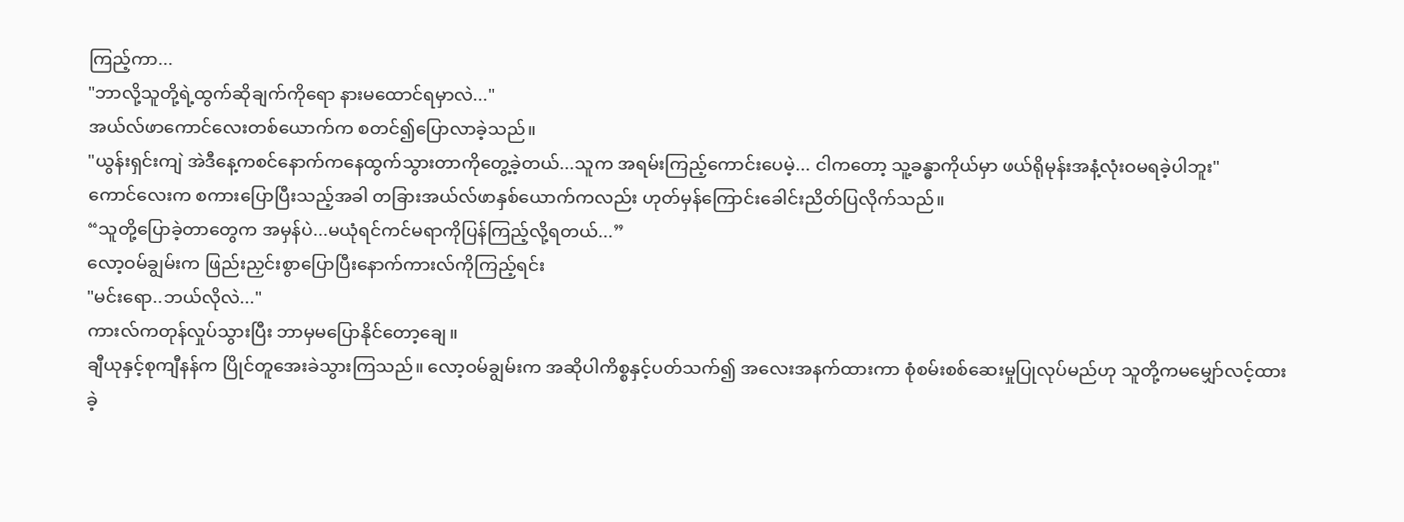ကြည့်ကာ...
"ဘာလို့သူတို့ရဲ့ထွက်ဆိုချက်ကိုရော နားမထောင်ရမှာလဲ..."
အယ်လ်ဖာကောင်လေးတစ်ယောက်က စတင်၍ပြောလာခဲ့သည်။
"ယွန်းရှင်းကျဲ အဲဒီနေ့ကစင်နောက်ကနေထွက်သွားတာကိုတွေ့ခဲ့တယ်...သူက အရမ်းကြည့်ကောင်းပေမဲ့... ငါကတော့ သူ့ခန္ဓာကိုယ်မှာ ဖယ်ရိုမုန်းအနံ့လုံးဝမရခဲ့ပါဘူး"
ကောင်လေးက စကားပြောပြီးသည့်အခါ တခြားအယ်လ်ဖာနှစ်ယောက်ကလည်း ဟုတ်မှန်ကြောင်းခေါင်းညိတ်ပြလိုက်သည်။
“သူတို့ပြောခဲ့တာတွေက အမှန်ပဲ...မယုံရင်ကင်မရာကိုပြန်ကြည့်လို့ရတယ်...”
လော့ဝမ်ချွမ်းက ဖြည်းညှင်းစွာပြောပြီးနောက်ကားလ်ကိုကြည့်ရင်း
"မင်းရော..ဘယ်လိုလဲ..."
ကားလ်ကတုန်လှုပ်သွားပြီး ဘာမှမပြောနိုင်တော့ချေ။
ချီယုနှင့်စုကျီနန်က ပြိုင်တူအေးခဲသွားကြသည်။ လော့ဝမ်ချွမ်းက အဆိုပါကိစ္စနှင့်ပတ်သက်၍ အလေးအနက်ထားကာ စုံစမ်းစစ်ဆေးမှုပြုလုပ်မည်ဟု သူတို့ကမမျှော်လင့်ထားခဲ့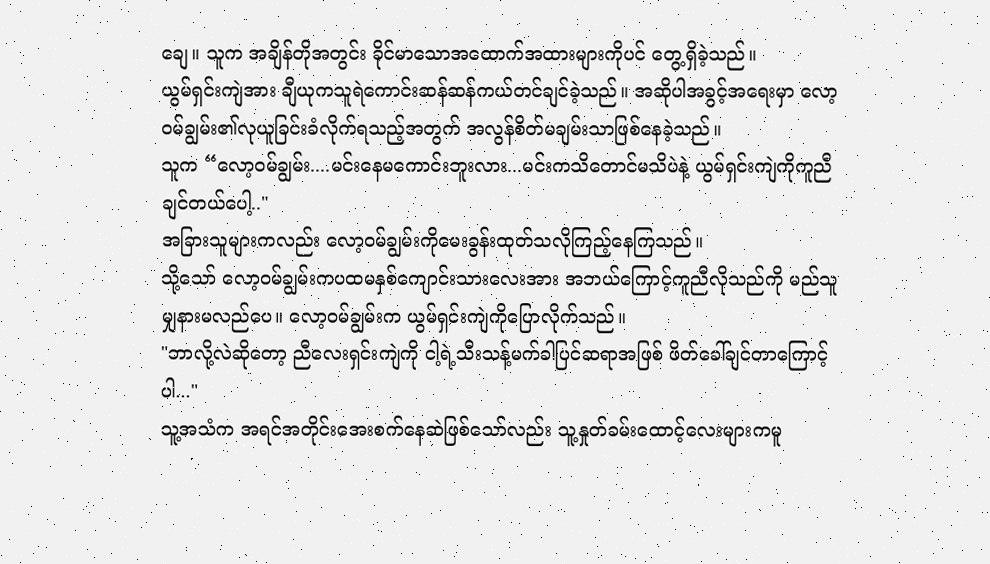ချေ။ သူက အချိန်တိုအတွင်း ခိုင်မာသောအထောက်အထားများကိုပင် တွေ့ရှိခဲ့သည်။
ယွမ်ရှင်းကျဲအား ချီယုကသူရဲကောင်းဆန်ဆန်ကယ်တင်ချင်ခဲ့သည်။ အဆိုပါအခွင့်အရေးမှာ လော့ဝမ်ချွမ်း၏လုယူခြင်းခံလိုက်ရသည့်အတွက် အလွန်စိတ်မချမ်းသာဖြစ်နေခဲ့သည်။
သူက “လော့ဝမ်ချွမ်း....မင်းနေမကောင်းဘူးလား...မင်းကသိတောင်မသိပဲနဲ့ ယွမ်ရှင်းကျဲကိုကူညီချင်တယ်ပေါ့.."
အခြားသူများကလည်း လော့ဝမ်ချွမ်းကိုမေးခွန်းထုတ်သလိုကြည့်နေကြသည်။
သို့သော် လော့ဝမ်ချွမ်းကပထမနှစ်ကျောင်းသားလေးအား အဘယ်ကြောင့်ကူညီလိုသည်ကို မည်သူမျှနားမလည်ပေ။ လော့ဝမ်ချွမ်းက ယွမ်ရှင်းကျဲကိုပြောလိုက်သည်။
"ဘာလို့လဲဆိုတော့ ညီလေးရှင်းကျဲကို ငါ့ရဲ့သီးသန့်မက်ခါပြင်ဆရာအဖြစ် ဖိတ်ခေါ်ချင်တာကြောင့်ပါ..."
သူ့အသံက အရင်အတိုင်းအေးစက်နေဆဲဖြစ်သော်လည်း သူ့နှုတ်ခမ်းထောင့်လေးများကမူ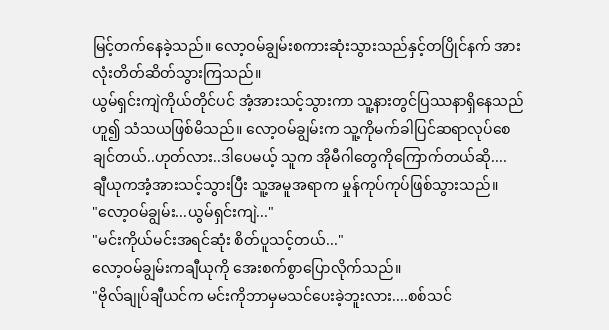မြင့်တက်နေခဲ့သည်။ လော့ဝမ်ချွမ်းစကားဆုံးသွားသည်နှင့်တပြိုင်နက် အားလုံးတိတ်ဆိတ်သွားကြသည်။
ယွမ်ရှင်းကျဲကိုယ်တိုင်ပင် အံ့အားသင့်သွားကာ သူ့နားတွင်ပြဿနာရှိနေသည်ဟူ၍ သံသယဖြစ်မိသည်။ လော့ဝမ်ချွမ်းက သူ့ကိုမက်ခါပြင်ဆရာလုပ်စေချင်တယ်..ဟုတ်လား..ဒါပေမယ့် သူက အိုမီဂါတွေကိုကြောက်တယ်ဆို....
ချီယုကအံ့အားသင့်သွားပြီး သူ့အမူအရာက မှုန်ကုပ်ကုပ်ဖြစ်သွားသည်။
"လော့ဝမ်ချွမ်း...ယွမ်ရှင်းကျဲ..."
"မင်းကိုယ်မင်းအရင်ဆုံး စိတ်ပူသင့်တယ်..."
လော့ဝမ်ချွမ်းကချီယုကို အေးစက်စွာပြောလိုက်သည်။
"ဗိုလ်ချုပ်ချီယင်က မင်းကိုဘာမှမသင်ပေးခဲ့ဘူးလား....စစ်သင်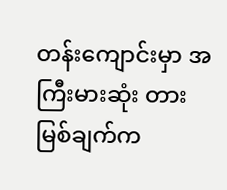တန်းကျောင်းမှာ အကြီးမားဆုံး တားမြစ်ချက်က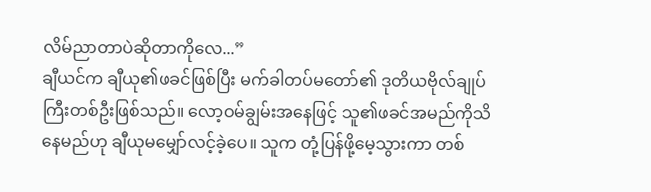လိမ်ညာတာပဲဆိုတာကိုလေ...”
ချီယင်က ချီယု၏ဖခင်ဖြစ်ပြီး မက်ခါတပ်မတော်၏ ဒုတိယဗိုလ်ချုပ်ကြီးတစ်ဦးဖြစ်သည်။ လော့ဝမ်ချွမ်းအနေဖြင့် သူ၏ဖခင်အမည်ကိုသိနေမည်ဟု ချီယုမမျှော်လင့်ခဲ့ပေ။ သူက တုံ့ပြန်ဖို့မေ့သွားကာ တစ်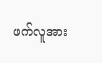ဖက်လူအား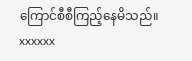ကြောင်စီစီကြည့်နေမိသည်။
xxxxxx